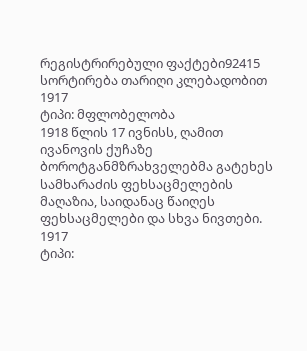რეგისტრირებული ფაქტები92415
სორტირება თარიღი კლებადობით
1917
ტიპი: მფლობელობა
1918 წლის 17 ივნისს, ღამით ივანოვის ქუჩაზე ბოროტგანმზრახველებმა გატეხეს სამხარაძის ფეხსაცმელების მაღაზია, საიდანაც წაიღეს ფეხსაცმელები და სხვა ნივთები.
1917
ტიპი: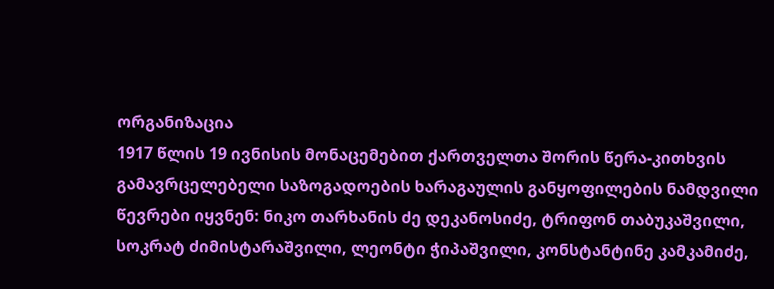ორგანიზაცია
1917 წლის 19 ივნისის მონაცემებით ქართველთა შორის წერა-კითხვის გამავრცელებელი საზოგადოების ხარაგაულის განყოფილების ნამდვილი წევრები იყვნენ: ნიკო თარხანის ძე დეკანოსიძე, ტრიფონ თაბუკაშვილი, სოკრატ ძიმისტარაშვილი, ლეონტი ჭიპაშვილი, კონსტანტინე კამკამიძე,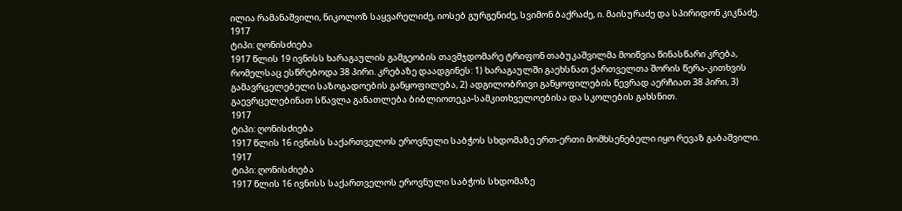ილია რამანაშვილი, ნიკოლოზ საყვარელიძე, იოსებ გურგენიძე, სვიმონ ბაქრაძე, ი. მაისურაძე და სპირიდონ კიკნაძე.
1917
ტიპი: ღონისძიება
1917 წლის 19 ივნისს ხარაგაულის გამგეობის თავმჯდომარე ტრიფონ თაბუკაშვილმა მოიწვია წინასწარი კრება, რომელსაც ესწრებოდა 38 პირი. კრებაზე დაადგინეს: 1) ხარაგაულში გაეხსნათ ქართველთა შორის წერა-კითხვის გამავრცელებელი საზოგადოების განყოფილება, 2) ადგილობრივი განყოფილების წევრად აერჩიათ 38 პირი, 3) გაევრცელებინათ სწავლა განათლება ბიბლიოთეკა-სამკითხველოებისა და სკოლების გახსნით.
1917
ტიპი: ღონისძიება
1917 წლის 16 ივნისს საქართველოს ეროვნული საბჭოს სხდომაზე ერთ-ერთი მომხსენებელი იყო რევაზ გაბაშვილი.
1917
ტიპი: ღონისძიება
1917 წლის 16 ივნისს საქართველოს ეროვნული საბჭოს სხდომაზე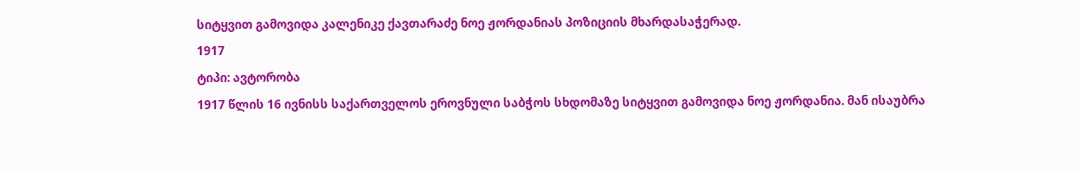სიტყვით გამოვიდა კალენიკე ქავთარაძე ნოე ჟორდანიას პოზიციის მხარდასაჭერად.
1917
ტიპი: ავტორობა
1917 წლის 16 ივნისს საქართველოს ეროვნული საბჭოს სხდომაზე სიტყვით გამოვიდა ნოე ჟორდანია. მან ისაუბრა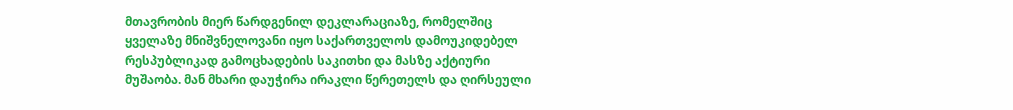მთავრობის მიერ წარდგენილ დეკლარაციაზე, რომელშიც ყველაზე მნიშვნელოვანი იყო საქართველოს დამოუკიდებელ რესპუბლიკად გამოცხადების საკითხი და მასზე აქტიური მუშაობა. მან მხარი დაუჭირა ირაკლი წერეთელს და ღირსეული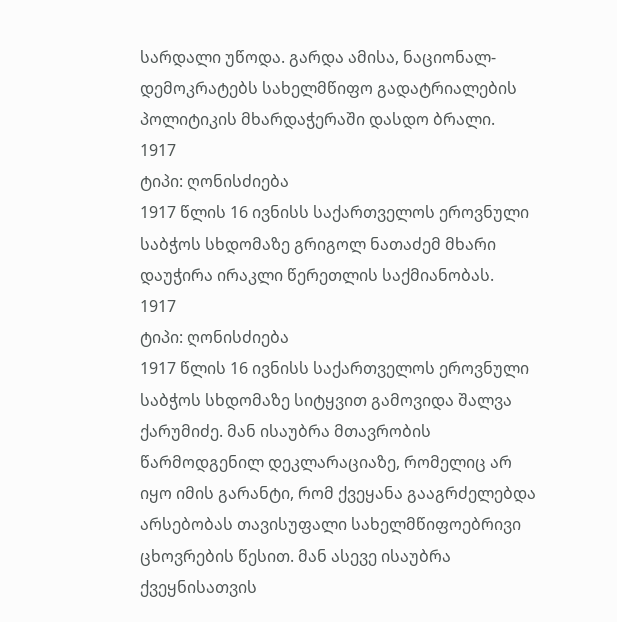სარდალი უწოდა. გარდა ამისა, ნაციონალ-დემოკრატებს სახელმწიფო გადატრიალების პოლიტიკის მხარდაჭერაში დასდო ბრალი.
1917
ტიპი: ღონისძიება
1917 წლის 16 ივნისს საქართველოს ეროვნული საბჭოს სხდომაზე გრიგოლ ნათაძემ მხარი დაუჭირა ირაკლი წერეთლის საქმიანობას.
1917
ტიპი: ღონისძიება
1917 წლის 16 ივნისს საქართველოს ეროვნული საბჭოს სხდომაზე სიტყვით გამოვიდა შალვა ქარუმიძე. მან ისაუბრა მთავრობის წარმოდგენილ დეკლარაციაზე, რომელიც არ იყო იმის გარანტი, რომ ქვეყანა გააგრძელებდა არსებობას თავისუფალი სახელმწიფოებრივი ცხოვრების წესით. მან ასევე ისაუბრა ქვეყნისათვის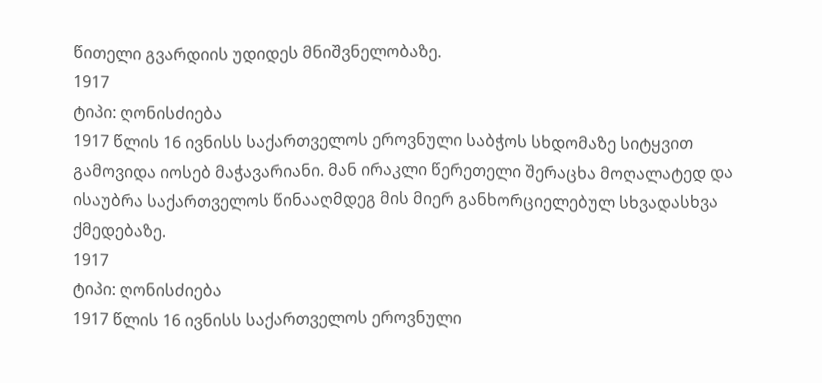წითელი გვარდიის უდიდეს მნიშვნელობაზე.
1917
ტიპი: ღონისძიება
1917 წლის 16 ივნისს საქართველოს ეროვნული საბჭოს სხდომაზე სიტყვით გამოვიდა იოსებ მაჭავარიანი. მან ირაკლი წერეთელი შერაცხა მოღალატედ და ისაუბრა საქართველოს წინააღმდეგ მის მიერ განხორციელებულ სხვადასხვა ქმედებაზე.
1917
ტიპი: ღონისძიება
1917 წლის 16 ივნისს საქართველოს ეროვნული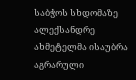საბჭოს სხდომაზე ალექსანდრე ახმეტელმა ისაუბრა აგრარული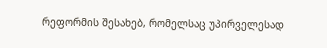რეფორმის შესახებ, რომელსაც უპირველესად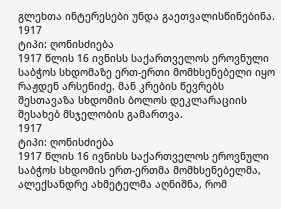გლეხთა ინტერესები უნდა გაეთვალისწინებინა.
1917
ტიპი: ღონისძიება
1917 წლის 16 ივნისს საქართველოს ეროვნული საბჭოს სხდომაზე ერთ-ერთი მომხსენებელი იყო რაჟდენ არსენიძე. მან კრების წევრებს შესთავაზა სხდომის ბოლოს დეკლარაციის შესახებ მსჯელობის გამართვა.
1917
ტიპი: ღონისძიება
1917 წლის 16 ივნისს საქართველოს ეროვნული საბჭოს სხდომის ერთ-ერთმა მომხსენებელმა, ალექსანდრე ახმეტელმა აღნიშნა, რომ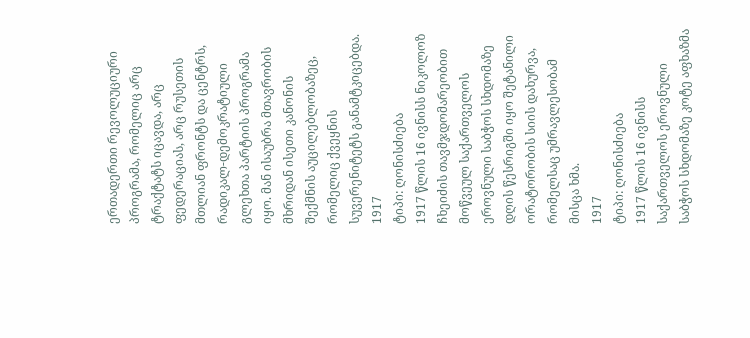ერთადერთი რევოლუციური პროგრამა, რომელიც არც ტრაქტატს იცავდა, არც ფედერაციას, არც რუსეთის მთლიან ფრონტს და ცენტრს, რადიკალ-დემოკრატიული გლეხთა პარტიის პროგრამა იყო. მან ისაუბრა მთავრობის მხრიდან ისეთი კანონის შექმნის აუცილებლობაზეც, რომელიც ქვეყნის სუვერენიტეტს განამტკიცებდა.
1917
ტიპი: ღონისძიება
1917 წლის 16 ივნისს ნიკოლოზ ჩხეიძის თავმჯდომარეობით მოწვეულ საქართველოს ეროვნული საბჭოს სხდომაზე დღის წესრიგში იყო შეტანილი ორატორობის სიის დახურვა, რომელსაც უმრავლესობამ მისცა ხმა.
1917
ტიპი: ღონისძიება
1917 წლის 16 ივნისს საქართველოს ეროვნული საბჭოს სხდომაზე კოტე აფხაზმა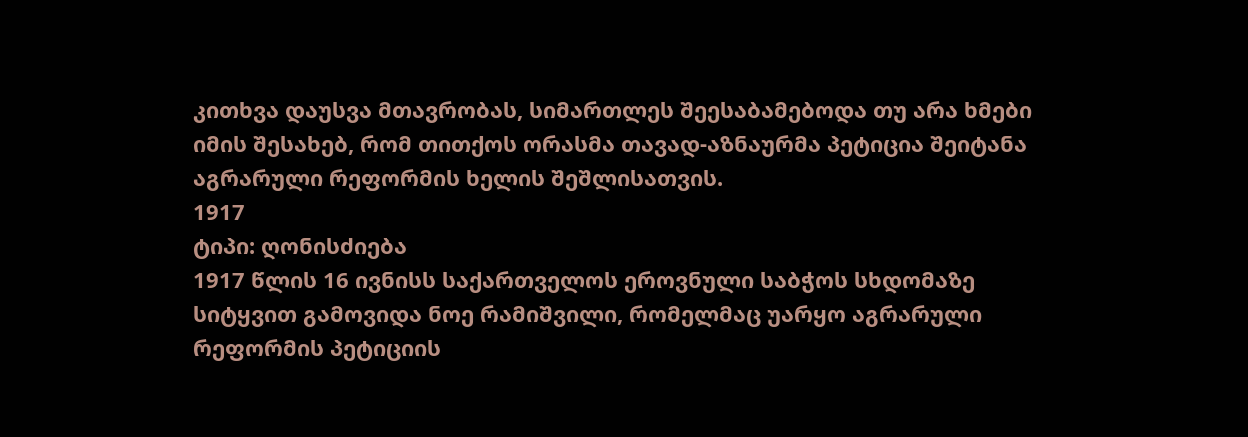კითხვა დაუსვა მთავრობას, სიმართლეს შეესაბამებოდა თუ არა ხმები იმის შესახებ, რომ თითქოს ორასმა თავად-აზნაურმა პეტიცია შეიტანა აგრარული რეფორმის ხელის შეშლისათვის.
1917
ტიპი: ღონისძიება
1917 წლის 16 ივნისს საქართველოს ეროვნული საბჭოს სხდომაზე სიტყვით გამოვიდა ნოე რამიშვილი, რომელმაც უარყო აგრარული რეფორმის პეტიციის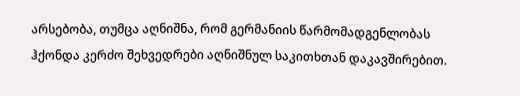არსებობა, თუმცა აღნიშნა, რომ გერმანიის წარმომადგენლობას ჰქონდა კერძო შეხვედრები აღნიშნულ საკითხთან დაკავშირებით.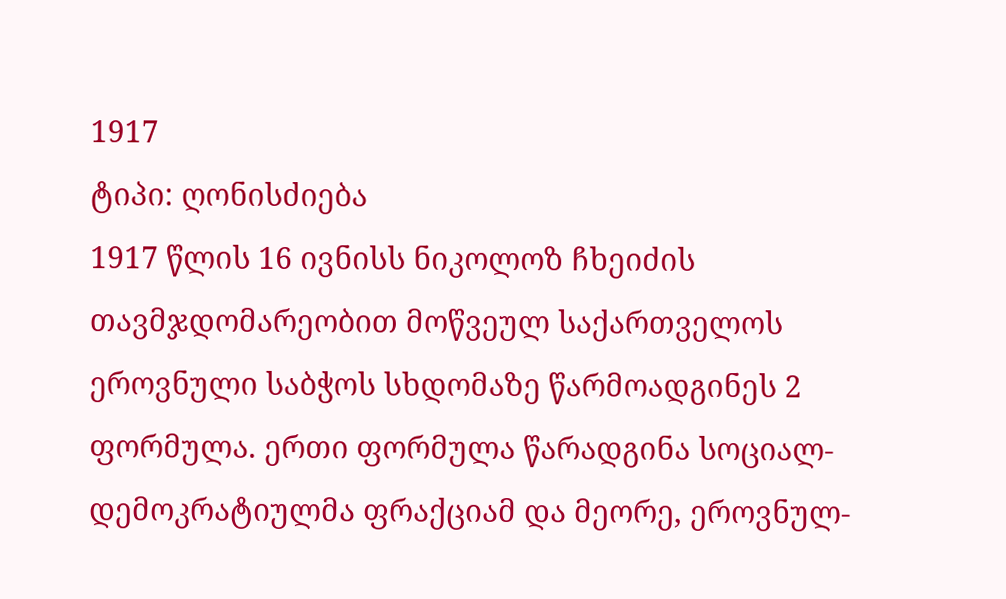1917
ტიპი: ღონისძიება
1917 წლის 16 ივნისს ნიკოლოზ ჩხეიძის თავმჯდომარეობით მოწვეულ საქართველოს ეროვნული საბჭოს სხდომაზე წარმოადგინეს 2 ფორმულა. ერთი ფორმულა წარადგინა სოციალ-დემოკრატიულმა ფრაქციამ და მეორე, ეროვნულ-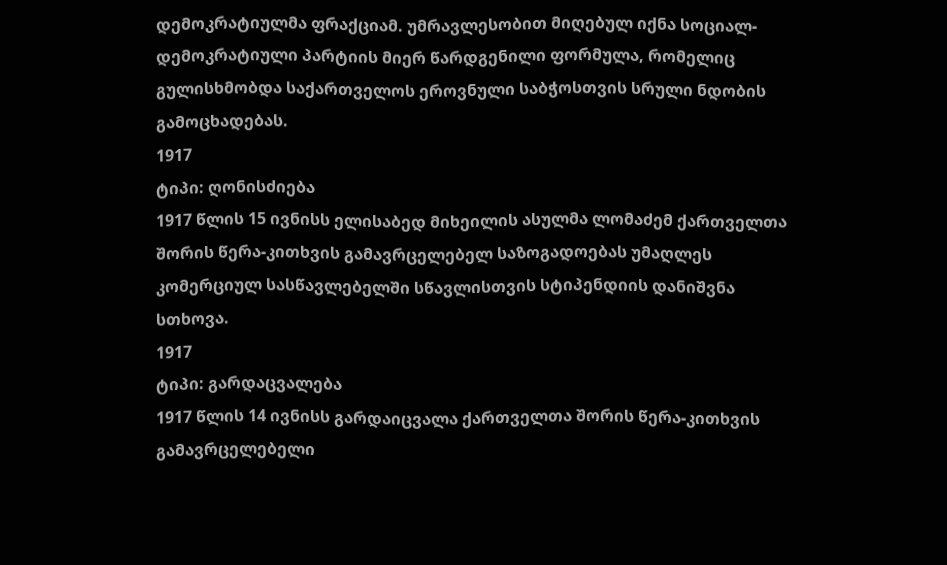დემოკრატიულმა ფრაქციამ. უმრავლესობით მიღებულ იქნა სოციალ-დემოკრატიული პარტიის მიერ წარდგენილი ფორმულა, რომელიც გულისხმობდა საქართველოს ეროვნული საბჭოსთვის სრული ნდობის გამოცხადებას.
1917
ტიპი: ღონისძიება
1917 წლის 15 ივნისს ელისაბედ მიხეილის ასულმა ლომაძემ ქართველთა შორის წერა-კითხვის გამავრცელებელ საზოგადოებას უმაღლეს კომერციულ სასწავლებელში სწავლისთვის სტიპენდიის დანიშვნა სთხოვა.
1917
ტიპი: გარდაცვალება
1917 წლის 14 ივნისს გარდაიცვალა ქართველთა შორის წერა-კითხვის გამავრცელებელი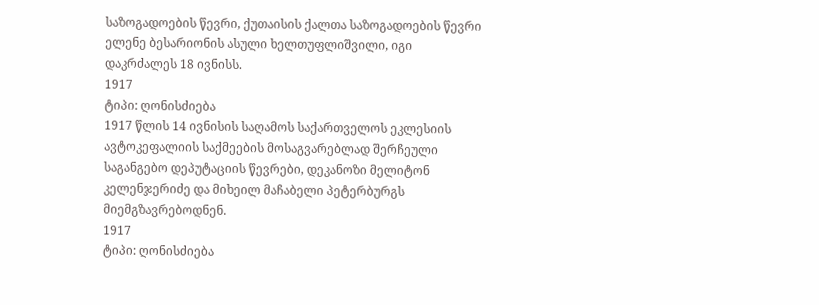საზოგადოების წევრი, ქუთაისის ქალთა საზოგადოების წევრი ელენე ბესარიონის ასული ხელთუფლიშვილი, იგი დაკრძალეს 18 ივნისს.
1917
ტიპი: ღონისძიება
1917 წლის 14 ივნისის საღამოს საქართველოს ეკლესიის ავტოკეფალიის საქმეების მოსაგვარებლად შერჩეული საგანგებო დეპუტაციის წევრები, დეკანოზი მელიტონ კელენჯერიძე და მიხეილ მაჩაბელი პეტერბურგს მიემგზავრებოდნენ.
1917
ტიპი: ღონისძიება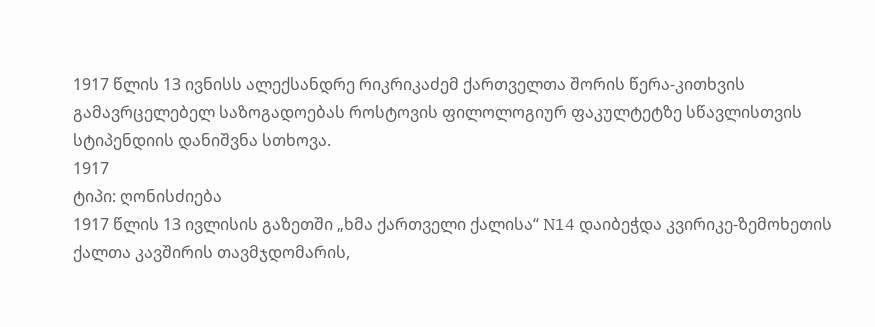1917 წლის 13 ივნისს ალექსანდრე რიკრიკაძემ ქართველთა შორის წერა-კითხვის გამავრცელებელ საზოგადოებას როსტოვის ფილოლოგიურ ფაკულტეტზე სწავლისთვის სტიპენდიის დანიშვნა სთხოვა.
1917
ტიპი: ღონისძიება
1917 წლის 13 ივლისის გაზეთში „ხმა ქართველი ქალისა“ N14 დაიბეჭდა კვირიკე-ზემოხეთის ქალთა კავშირის თავმჯდომარის,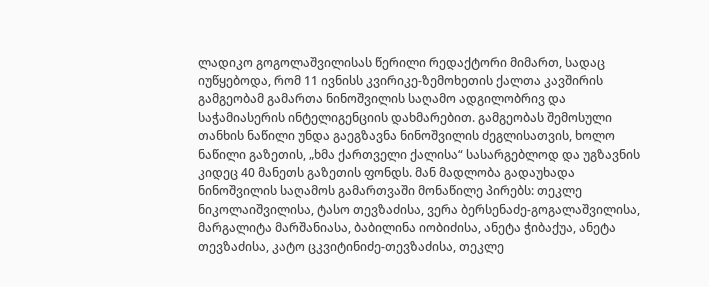ლადიკო გოგოლაშვილისას წერილი რედაქტორი მიმართ, სადაც იუწყებოდა, რომ 11 ივნისს კვირიკე-ზემოხეთის ქალთა კავშირის გამგეობამ გამართა ნინოშვილის საღამო ადგილობრივ და საჭამიასერის ინტელიგენციის დახმარებით. გამგეობას შემოსული თანხის ნაწილი უნდა გაეგზავნა ნინოშვილის ძეგლისათვის, ხოლო ნაწილი გაზეთის, „ხმა ქართველი ქალისა“ სასარგებლოდ და უგზავნის კიდეც 40 მანეთს გაზეთის ფონდს. მან მადლობა გადაუხადა ნინოშვილის საღამოს გამართვაში მონაწილე პირებს: თეკლე ნიკოლაიშვილისა, ტასო თევზაძისა, ვერა ბერსენაძე-გოგალაშვილისა, მარგალიტა მარშანიასა, ბაბილინა იობიძისა, ანეტა ჭიბაქუა, ანეტა თევზაძისა, კატო ცკვიტინიძე-თევზაძისა, თეკლე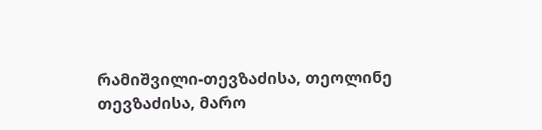რამიშვილი-თევზაძისა, თეოლინე თევზაძისა, მარო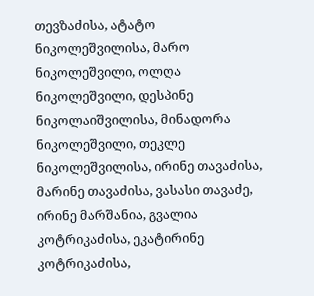თევზაძისა, ატატო ნიკოლეშვილისა, მარო ნიკოლეშვილი, ოლღა ნიკოლეშვილი, დესპინე ნიკოლაიშვილისა, მინადორა ნიკოლეშვილი, თეკლე ნიკოლეშვილისა, ირინე თავაძისა, მარინე თავაძისა, ვასასი თავაძე, ირინე მარშანია, გვალია კოტრიკაძისა, ეკატირინე კოტრიკაძისა,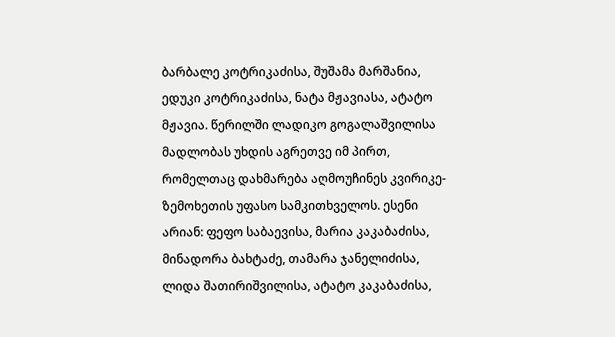ბარბალე კოტრიკაძისა, შუშამა მარშანია, ედუკი კოტრიკაძისა, ნატა მჟავიასა, ატატო მჟავია. წერილში ლადიკო გოგალაშვილისა მადლობას უხდის აგრეთვე იმ პირთ, რომელთაც დახმარება აღმოუჩინეს კვირიკე-ზემოხეთის უფასო სამკითხველოს. ესენი არიან: ფეფო საბაევისა, მარია კაკაბაძისა, მინადორა ბახტაძე, თამარა ჯანელიძისა, ლიდა შათირიშვილისა, ატატო კაკაბაძისა,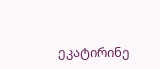ეკატირინე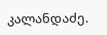კალანდაძე.